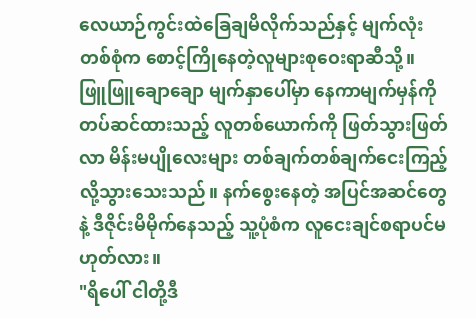လေယာဉ်ကွင်းထဲခြေချမိလိုက်သည်နှင့် မျက်လုံးတစ်စုံက စောင့်ကြိုနေတဲ့လူများစုဝေးရာဆီသို့။
ဖြူဖြူချောချော မျက်နှာပေါ်မှာ နေကာမျက်မှန်ကို တပ်ဆင်ထားသည့် လူတစ်ယောက်ကို ဖြတ်သွားဖြတ်လာ မိန်းမပျိုလေးများ တစ်ချက်တစ်ချက်ငေးကြည့်လို့သွားသေးသည်။ နက်စွေးနေတဲ့ အပြင်အဆင်တွေနဲ့ ဒီဇိုင်းမိမိုက်နေသည့် သူ့ပုံစံက လူငေးချင်စရာပင်မဟုတ်လား။
"ရိပေါ် ငါတို့ဒီ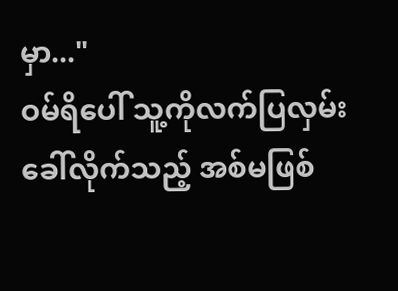မှာ..."
ဝမ်ရိပေါ် သူ့ကိုလက်ပြလှမ်းခေါ်လိုက်သည့် အစ်မဖြစ်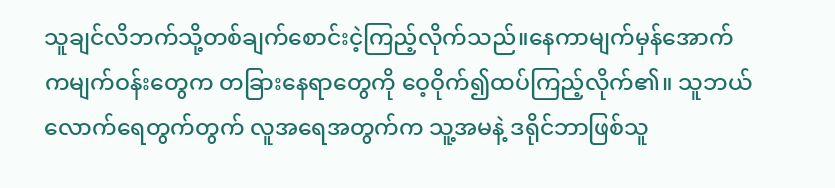သူချင်လိဘက်သို့တစ်ချက်စောင်းငဲ့ကြည့်လိုက်သည်။နေကာမျက်မှန်အောက်ကမျက်ဝန်းတွေက တခြားနေရာတွေကို ဝေ့ဝိုက်၍ထပ်ကြည့်လိုက်၏။ သူဘယ်လောက်ရေတွက်တွက် လူအရေအတွက်က သူ့အမနဲ့ ဒရိုင်ဘာဖြစ်သူ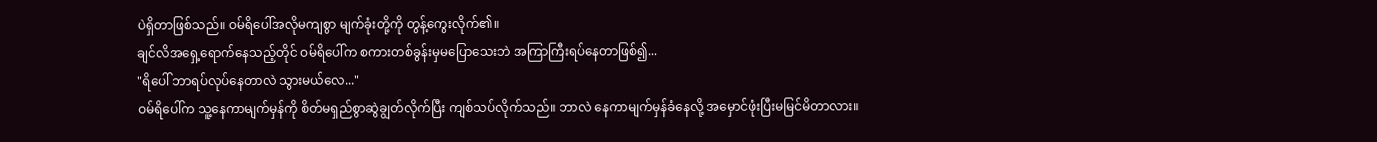ပဲရှိတာဖြစ်သည်။ ဝမ်ရိပေါ်အလိုမကျစွာ မျက်ခုံးတို့ကို တွန့်ကွေးလိုက်၏။
ချင်လိအရှေ့ရောက်နေသည့်တိုင် ဝမ်ရိပေါ်က စကားတစ်ခွန်းမှမပြောသေးဘဲ အကြာကြီးရပ်နေတာဖြစ်၍...
"ရိပေါ် ဘာရပ်လုပ်နေတာလဲ သွားမယ်လေ..."
ဝမ်ရိပေါ်က သူ့နေကာမျက်မှန်ကို စိတ်မရှည်စွာဆွဲချွတ်လိုက်ပြီး ကျစ်သပ်လိုက်သည်။ ဘာလဲ နေကာမျက်မှန်ခံနေလို့ အမှောင်ဖုံးပြီးမမြင်မိတာလား။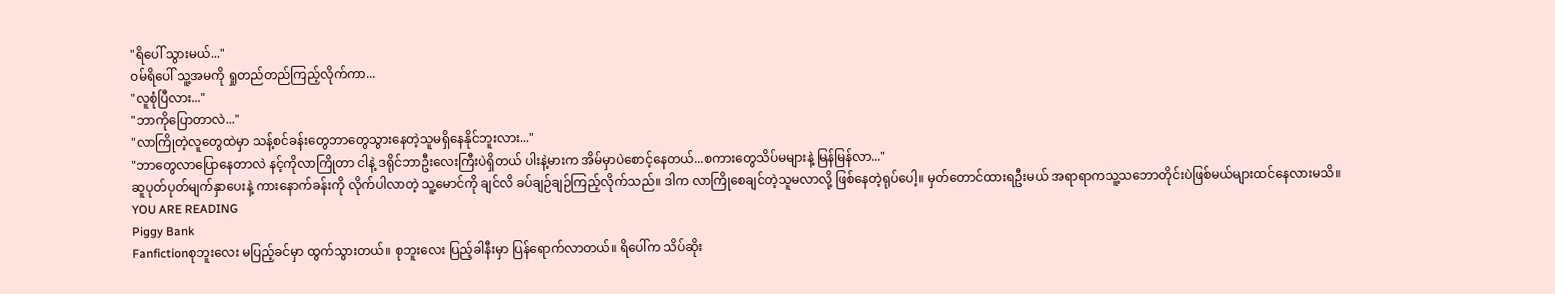"ရိပေါ် သွားမယ်..."
ဝမ်ရိပေါ် သူ့အမကို ရှုတည်တည်ကြည့်လိုက်ကာ...
"လူစုံပြီလား..."
"ဘာကိုပြောတာလဲ..."
"လာကြိုတဲ့လူတွေထဲမှာ သန့်စင်ခန်းတွေဘာတွေသွားနေတဲ့သူမရှိနေနိုင်ဘူးလား..."
"ဘာတွေလာပြောနေတာလဲ နင့်ကိုလာကြိုတာ ငါနဲ့ ဒရိုင်ဘာဦးလေးကြီးပဲရှိတယ် ပါးနဲ့မားက အိမ်မှာပဲစောင့်နေတယ်...စကားတွေသိပ်မများနဲ့ မြန်မြန်လာ..."
ဆူပုတ်ပုတ်မျက်နှာပေးနဲ့ ကားနောက်ခန်းကို လိုက်ပါလာတဲ့ သူ့မောင်ကို ချင်လိ ခပ်ချဉ်ချဉ်ကြည့်လိုက်သည်။ ဒါက လာကြိုစေချင်တဲ့သူမလာလို့ ဖြစ်နေတဲ့ရုပ်ပေါ့။ မှတ်တောင်ထားရဦးမယ် အရာရာကသူ့သဘောတိုင်းပဲဖြစ်မယ်များထင်နေလားမသိ။
YOU ARE READING
Piggy Bank
Fanfictionစုဘူးလေး မပြည့်ခင်မှာ ထွက်သွားတယ်။ စုဘူးလေး ပြည့်ခါနီးမှာ ပြန်ရောက်လာတယ်။ ရိပေါ်က သိပ်ဆိုး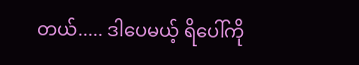တယ်..... ဒါပေမယ့် ရိပေါ်ကို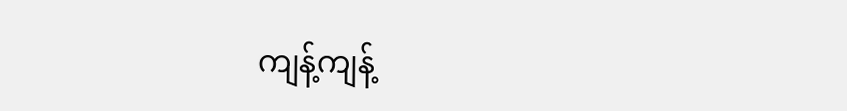ကျန့်ကျန့်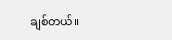ချစ်တယ်။